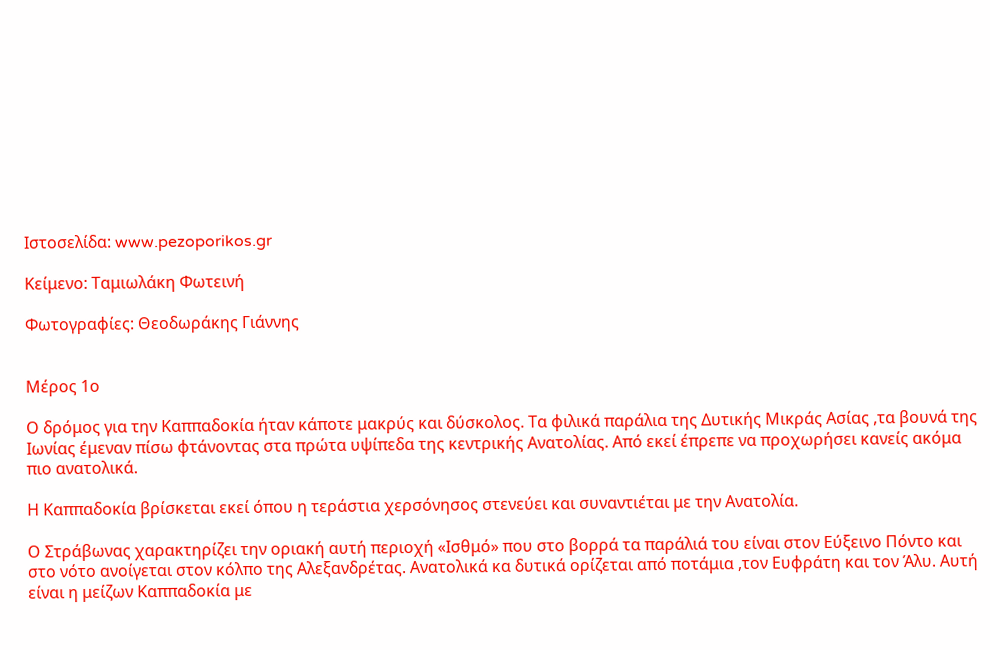Ιστοσελίδα: www.pezoporikos.gr

Κείμενο: Ταμιωλάκη Φωτεινή

Φωτογραφίες: Θεοδωράκης Γιάννης


Μέρος 1ο

Ο δρόμος για την Καππαδοκία ήταν κάποτε μακρύς και δύσκολος. Τα φιλικά παράλια της Δυτικής Μικράς Ασίας ,τα βουνά της Ιωνίας έμεναν πίσω φτάνοντας στα πρώτα υψίπεδα της κεντρικής Ανατολίας. Από εκεί έπρεπε να προχωρήσει κανείς ακόμα πιο ανατολικά.

Η Καππαδοκία βρίσκεται εκεί όπου η τεράστια χερσόνησος στενεύει και συναντιέται με την Ανατολία.

Ο Στράβωνας χαρακτηρίζει την οριακή αυτή περιοχή «Ισθμό» που στο βορρά τα παράλιά του είναι στον Εύξεινο Πόντο και στο νότο ανοίγεται στον κόλπο της Αλεξανδρέτας. Ανατολικά κα δυτικά ορίζεται από ποτάμια ,τον Ευφράτη και τον Άλυ. Αυτή είναι η μείζων Καππαδοκία με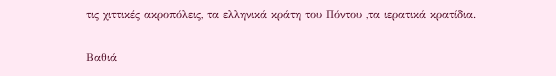τις χιττικές ακροπόλεις, τα ελληνικά κράτη του Πόντου ,τα ιερατικά κρατίδια.

Βαθιά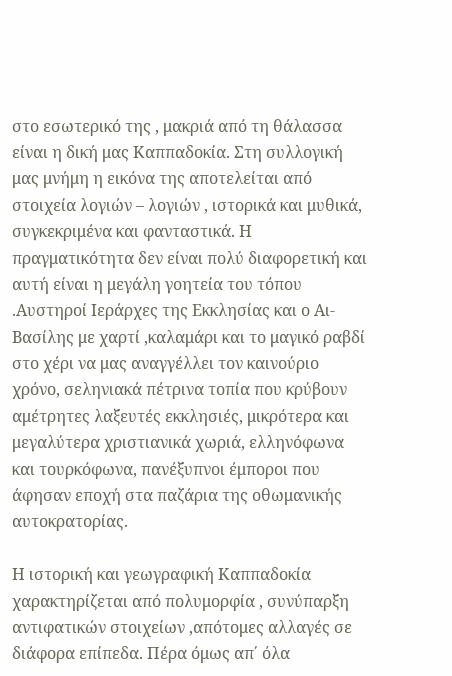στο εσωτερικό της , μακριά από τη θάλασσα είναι η δική μας Καππαδοκία. Στη συλλογική μας μνήμη η εικόνα της αποτελείται από στοιχεία λογιών – λογιών , ιστορικά και μυθικά, συγκεκριμένα και φανταστικά. Η πραγματικότητα δεν είναι πολύ διαφορετική και αυτή είναι η μεγάλη γοητεία του τόπου .Αυστηροί Ιεράρχες της Εκκλησίας και ο Αι-Βασίλης με χαρτί ,καλαμάρι και το μαγικό ραβδί στο χέρι να μας αναγγέλλει τον καινούριο χρόνο, σεληνιακά πέτρινα τοπία που κρύβουν αμέτρητες λαξευτές εκκλησιές, μικρότερα και μεγαλύτερα χριστιανικά χωριά, ελληνόφωνα και τουρκόφωνα, πανέξυπνοι έμποροι που άφησαν εποχή στα παζάρια της οθωμανικής αυτοκρατορίας.

Η ιστορική και γεωγραφική Καππαδοκία χαρακτηρίζεται από πολυμορφία , συνύπαρξη αντιφατικών στοιχείων ,απότομες αλλαγές σε διάφορα επίπεδα. Πέρα όμως απ΄ όλα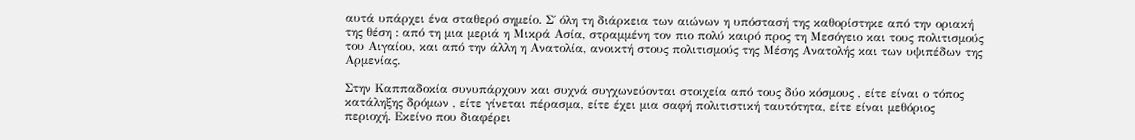αυτά υπάρχει ένα σταθερό σημείο. Σ΄ όλη τη διάρκεια των αιώνων η υπόστασή της καθορίστηκε από την οριακή της θέση : από τη μια μεριά η Μικρά Ασία, στραμμένη τον πιο πολύ καιρό προς τη Μεσόγειο και τους πολιτισμούς του Αιγαίου, και από την άλλη η Ανατολία, ανοικτή στους πολιτισμούς της Μέσης Ανατολής και των υψιπέδων της Αρμενίας.

Στην Καππαδοκία συνυπάρχουν και συχνά συγχωνεύονται στοιχεία από τους δύο κόσμους , είτε είναι ο τόπος κατάληξης δρόμων , είτε γίνεται πέρασμα, είτε έχει μια σαφή πολιτιστική ταυτότητα, είτε είναι μεθόριος περιοχή. Εκείνο που διαφέρει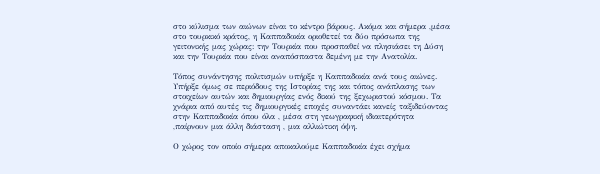στο κύλισμα των αιώνων είναι το κέντρο βάρους. Ακόμα και σήμερα ,μέσα στο τουρκικό κράτος, η Καππαδοκία οριοθετεί τα δύο πρόσωπα της γειτονικής μας χώρας: την Τουρκία που προσπαθεί να πλησιάσει τη Δύση και την Τουρκία που είναι αναπόσπαστα δεμένη με την Ανατολία.

Τόπος συνάντησης πολιτισμών υπήρξε η Καππαδοκία ανά τους αιώνες. Υπήρξε όμως σε περιόδους της Ιστορίας της και τόπος ανάπλασης των στοιχείων αυτών και δημιουργίας ενός δικού της ξεχωριστού κόσμου. Τα χνάρια από αυτές τις δημιουργικές εποχές συναντάει κανείς ταξιδεύοντας στην Καππαδοκία όπου όλα , μέσα στη γεωγραφική ιδιαιτερότητα ,παίρνουν μια άλλη διάσταση , μια αλλιώτικη όψη.

Ο χώρος τον οποίο σήμερα αποκαλούμε Καππαδοκία έχει σχήμα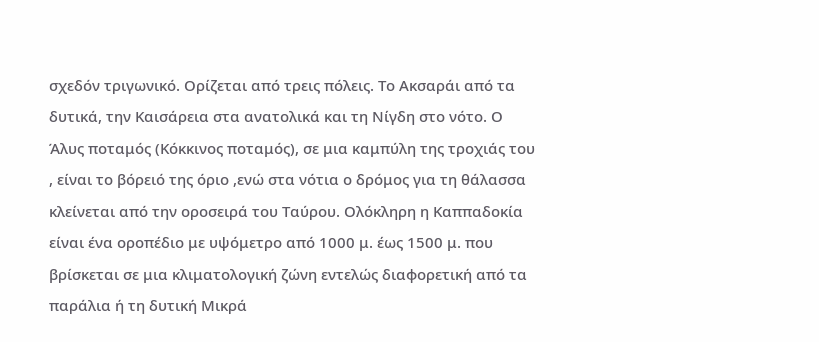σχεδόν τριγωνικό. Ορίζεται από τρεις πόλεις. Το Ακσαράι από τα δυτικά, την Καισάρεια στα ανατολικά και τη Νίγδη στο νότο. Ο Άλυς ποταμός (Κόκκινος ποταμός), σε μια καμπύλη της τροχιάς του , είναι το βόρειό της όριο ,ενώ στα νότια ο δρόμος για τη θάλασσα κλείνεται από την οροσειρά του Ταύρου. Ολόκληρη η Καππαδοκία είναι ένα οροπέδιο με υψόμετρο από 1000 μ. έως 1500 μ. που βρίσκεται σε μια κλιματολογική ζώνη εντελώς διαφορετική από τα παράλια ή τη δυτική Μικρά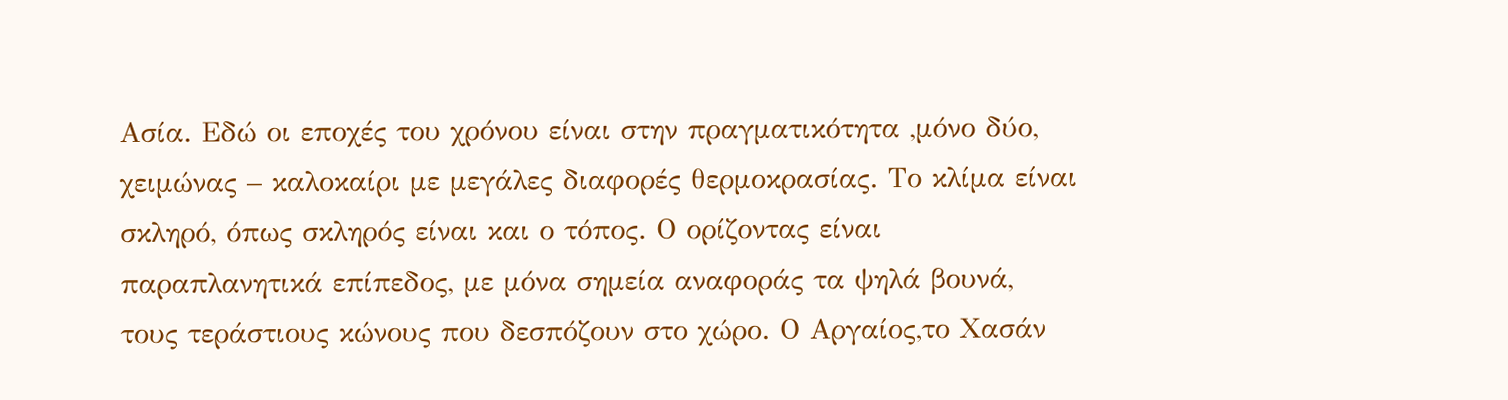Ασία. Εδώ οι εποχές του χρόνου είναι στην πραγματικότητα ,μόνο δύο, χειμώνας – καλοκαίρι με μεγάλες διαφορές θερμοκρασίας. Το κλίμα είναι σκληρό, όπως σκληρός είναι και ο τόπος. Ο ορίζοντας είναι παραπλανητικά επίπεδος, με μόνα σημεία αναφοράς τα ψηλά βουνά, τους τεράστιους κώνους που δεσπόζουν στο χώρο. Ο Αργαίος,το Χασάν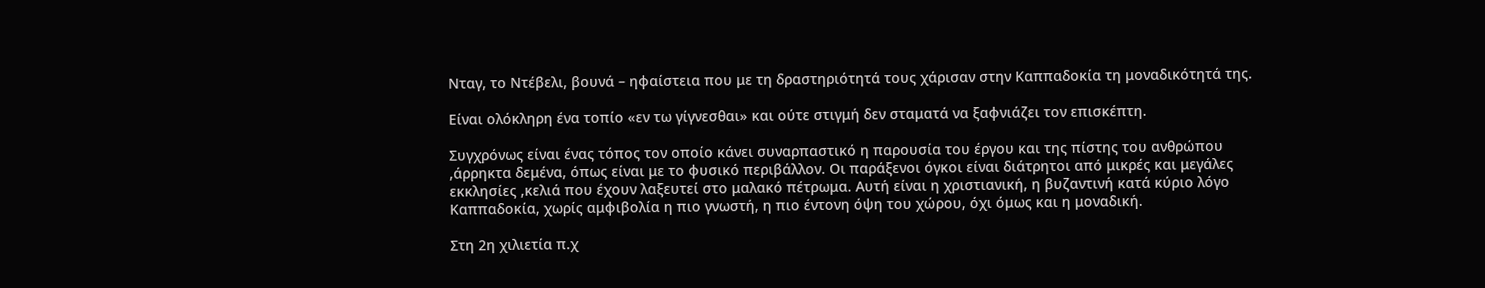Νταγ, το Ντέβελι, βουνά – ηφαίστεια που με τη δραστηριότητά τους χάρισαν στην Καππαδοκία τη μοναδικότητά της.

Είναι ολόκληρη ένα τοπίο «εν τω γίγνεσθαι» και ούτε στιγμή δεν σταματά να ξαφνιάζει τον επισκέπτη.

Συγχρόνως είναι ένας τόπος τον οποίο κάνει συναρπαστικό η παρουσία του έργου και της πίστης του ανθρώπου ,άρρηκτα δεμένα, όπως είναι με το φυσικό περιβάλλον. Οι παράξενοι όγκοι είναι διάτρητοι από μικρές και μεγάλες εκκλησίες ,κελιά που έχουν λαξευτεί στο μαλακό πέτρωμα. Αυτή είναι η χριστιανική, η βυζαντινή κατά κύριο λόγο Καππαδοκία, χωρίς αμφιβολία η πιο γνωστή, η πιο έντονη όψη του χώρου, όχι όμως και η μοναδική.

Στη 2η χιλιετία π.χ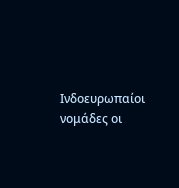Ινδοευρωπαίοι νομάδες οι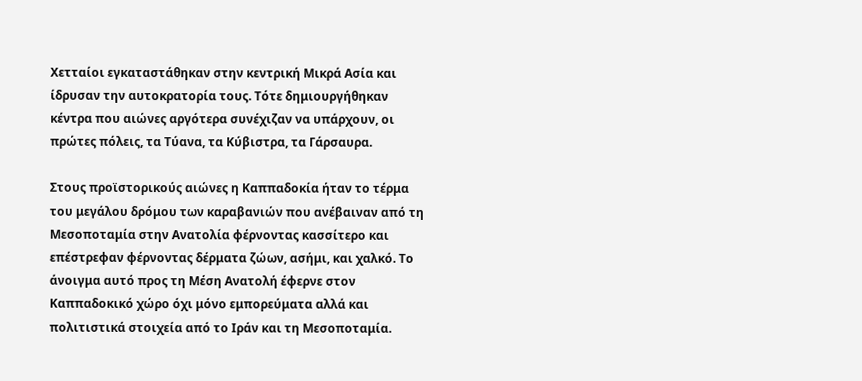Χετταίοι εγκαταστάθηκαν στην κεντρική Μικρά Ασία και ίδρυσαν την αυτοκρατορία τους. Τότε δημιουργήθηκαν κέντρα που αιώνες αργότερα συνέχιζαν να υπάρχουν, οι πρώτες πόλεις, τα Τύανα, τα Κύβιστρα, τα Γάρσαυρα.

Στους προϊστορικούς αιώνες η Καππαδοκία ήταν το τέρμα του μεγάλου δρόμου των καραβανιών που ανέβαιναν από τη Μεσοποταμία στην Ανατολία φέρνοντας κασσίτερο και επέστρεφαν φέρνοντας δέρματα ζώων, ασήμι, και χαλκό. Το άνοιγμα αυτό προς τη Μέση Ανατολή έφερνε στον Καππαδοκικό χώρο όχι μόνο εμπορεύματα αλλά και πολιτιστικά στοιχεία από το Ιράν και τη Μεσοποταμία.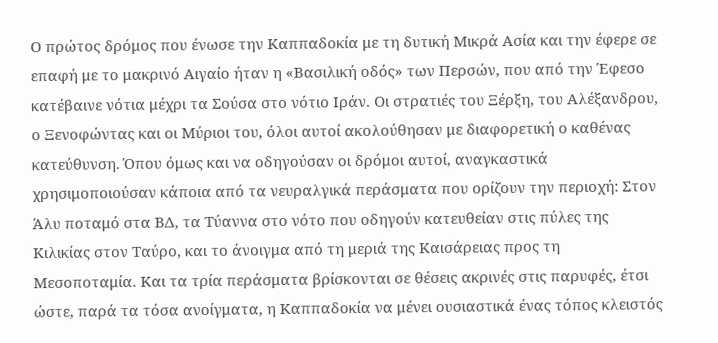Ο πρώτος δρόμος που ένωσε την Καππαδοκία με τη δυτική Μικρά Ασία και την έφερε σε επαφή με το μακρινό Αιγαίο ήταν η «Βασιλική οδός» των Περσών, που από την Έφεσο κατέβαινε νότια μέχρι τα Σούσα στο νότιο Ιράν. Οι στρατιές του Ξέρξη, του Αλέξανδρου, ο Ξενοφώντας και οι Μύριοι του, όλοι αυτοί ακολούθησαν με διαφορετική ο καθένας κατεύθυνση. Όπου όμως και να οδηγούσαν οι δρόμοι αυτοί, αναγκαστικά χρησιμοποιούσαν κάποια από τα νευραλγικά περάσματα που ορίζουν την περιοχή: Στον Άλυ ποταμό στα ΒΔ, τα Τύαννα στο νότο που οδηγούν κατευθείαν στις πύλες της Κιλικίας στον Ταύρο, και το άνοιγμα από τη μεριά της Καισάρειας προς τη Μεσοποταμία. Και τα τρία περάσματα βρίσκονται σε θέσεις ακρινές στις παρυφές, έτσι ώστε, παρά τα τόσα ανοίγματα, η Καππαδοκία να μένει ουσιαστικά ένας τόπος κλειστός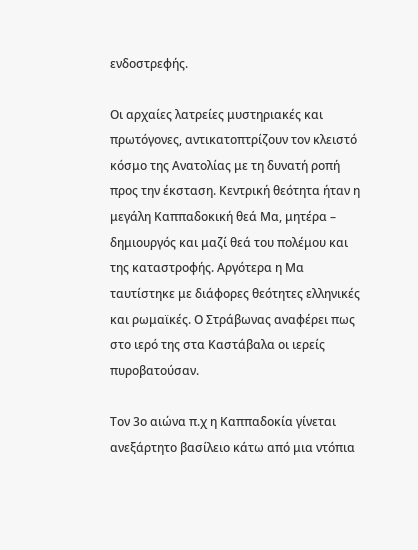ενδοστρεφής.

Οι αρχαίες λατρείες μυστηριακές και πρωτόγονες, αντικατοπτρίζουν τον κλειστό κόσμο της Ανατολίας με τη δυνατή ροπή προς την έκσταση. Κεντρική θεότητα ήταν η μεγάλη Καππαδοκική θεά Μα, μητέρα – δημιουργός και μαζί θεά του πολέμου και της καταστροφής. Αργότερα η Μα ταυτίστηκε με διάφορες θεότητες ελληνικές και ρωμαϊκές. Ο Στράβωνας αναφέρει πως στο ιερό της στα Καστάβαλα οι ιερείς πυροβατούσαν.

Τον 3ο αιώνα π.χ η Καππαδοκία γίνεται ανεξάρτητο βασίλειο κάτω από μια ντόπια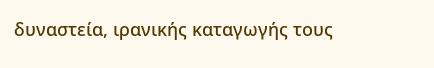δυναστεία, ιρανικής καταγωγής τους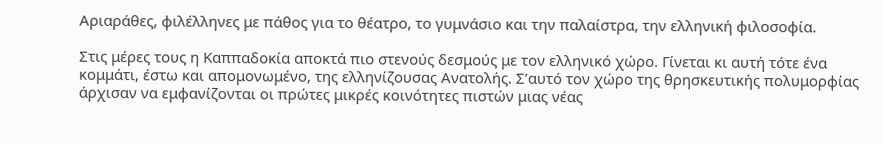Αριαράθες, φιλέλληνες με πάθος για το θέατρο, το γυμνάσιο και την παλαίστρα, την ελληνική φιλοσοφία.

Στις μέρες τους η Καππαδοκία αποκτά πιο στενούς δεσμούς με τον ελληνικό χώρο. Γίνεται κι αυτή τότε ένα κομμάτι, έστω και απομονωμένο, της ελληνίζουσας Ανατολής. Σʼαυτό τον χώρο της θρησκευτικής πολυμορφίας άρχισαν να εμφανίζονται οι πρώτες μικρές κοινότητες πιστών μιας νέας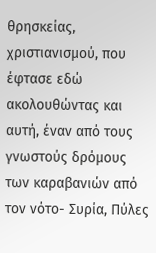θρησκείας, χριστιανισμού, που έφτασε εδώ ακολουθώντας και αυτή, έναν από τους γνωστούς δρόμους των καραβανιών από τον νότο- Συρία, Πύλες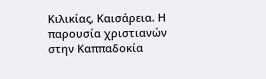Κιλικίας, Καισάρεια. Η παρουσία χριστιανών στην Καππαδοκία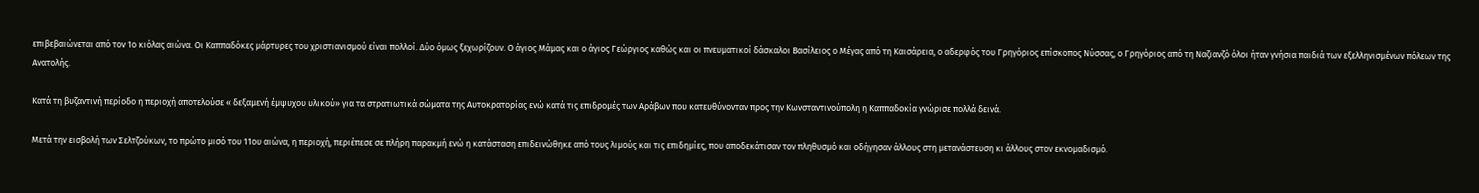επιβεβαιώνεται από τον 1ο κιόλας αιώνα. Οι Καππαδόκες μάρτυρες του χριστιανισμού είναι πολλοί. Δύο όμως ξεχωρίζουν. Ο άγιος Μάμας και ο άγιος Γεώργιος καθώς και οι πνευματικοί δάσκαλοι Βασίλειος ο Μέγας από τη Καισάρεια, ο αδερφός του Γρηγόριος επίσκοπος Νύσσας, ο Γρηγόριος από τη Ναζιανζό όλοι ήταν γνήσια παιδιά των εξελληνισμένων πόλεων της Ανατολής.

Κατά τη βυζαντινή περίοδο η περιοχή αποτελούσε « δεξαμενή έμψυχου υλικού» για τα στρατιωτικά σώματα της Αυτοκρατορίας ενώ κατά τις επιδρομές των Αράβων που κατευθύνονταν προς την Κωνσταντινούπολη η Καππαδοκία γνώρισε πολλά δεινά.

Μετά την εισβολή των Σελτζούκων, το πρώτο μισό του 11ου αιώνα, η περιοχή, περιέπεσε σε πλήρη παρακμή ενώ η κατάσταση επιδεινώθηκε από τους λιμούς και τις επιδημίες, που αποδεκάτισαν τον πληθυσμό και οδήγησαν άλλους στη μετανάστευση κι άλλους στον εκνομαδισμό.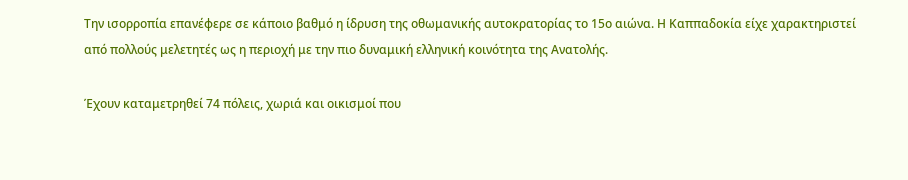Την ισορροπία επανέφερε σε κάποιο βαθμό η ίδρυση της οθωμανικής αυτοκρατορίας το 15ο αιώνα. Η Καππαδοκία είχε χαρακτηριστεί από πολλούς μελετητές ως η περιοχή με την πιο δυναμική ελληνική κοινότητα της Ανατολής.

Έχουν καταμετρηθεί 74 πόλεις, χωριά και οικισμοί που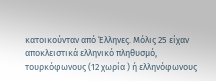κατοικούνταν από Έλληνες. Μόλις 25 είχαν αποκλειστικά ελληνικό πληθυσμό, τουρκόφωνους (12 χωρία ) ή ελληνόφωνους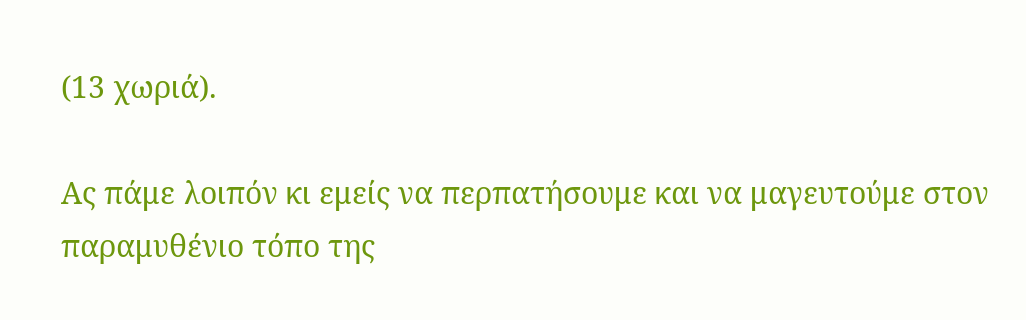(13 χωριά).

Ας πάμε λοιπόν κι εμείς να περπατήσουμε και να μαγευτούμε στον παραμυθένιο τόπο της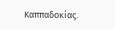Καππαδοκίας.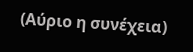(Αύριο η συνέχεια)